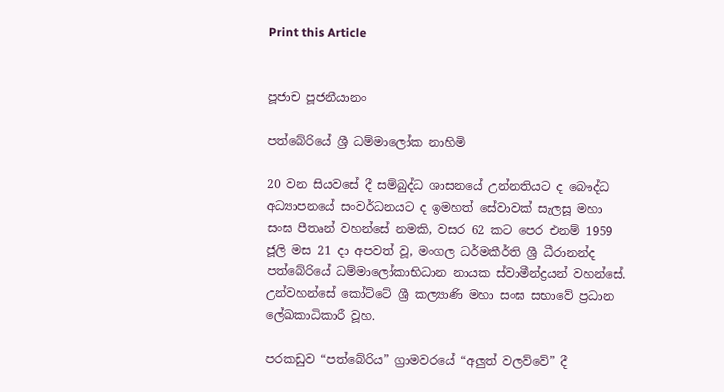Print this Article


පූජාච පූජනීයානං

පත්බේරියේ ශ්‍රී ධම්මාලෝක නාහිමි

20 වන සියවසේ දී සම්බුද්ධ ශාසනයේ උන්නතියට ද බෞද්ධ අධ්‍යාපනයේ සංවර්ධනයට ද ඉමහත් සේවාවක් සැලසූ මහා සංඝ පීතෘන් වහන්සේ නමකි, වසර 62 කට පෙර එනම් 1959 ජූලි මස 21 දා අපවත් වූ, මංගල ධර්මකීර්ති ශ්‍රී ධීරානන්ද පත්බේරියේ ධම්මාලෝකාභිධාන නායක ස්වාමීන්ද්‍රයන් වහන්සේ. උන්වහන්සේ කෝට්ටේ ශ්‍රී කල්‍යාණි මහා සංඝ සභාවේ ප්‍රධාන ලේඛකාධිකාරී වූහ.

පරකඩුව “පත්බේරිය” ග්‍රාමවරයේ “අලුත් වලව්වේ” දී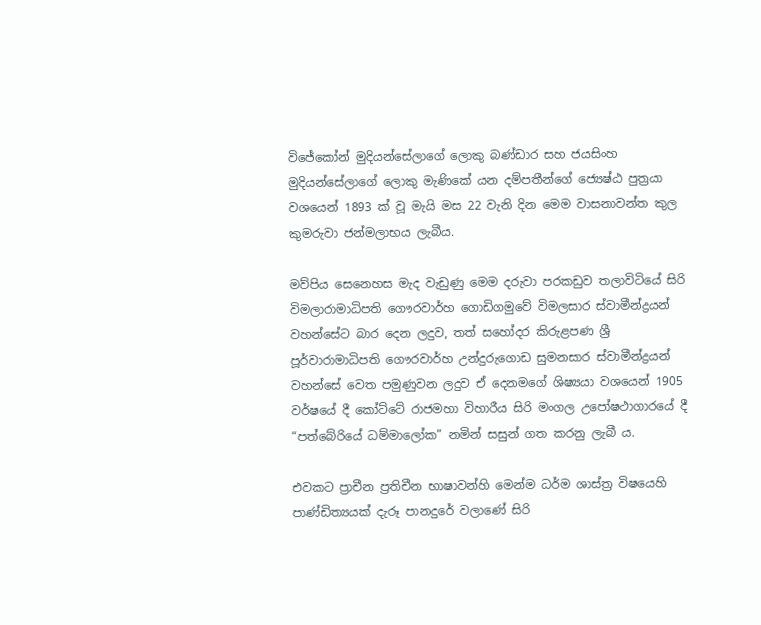විජේකෝන් මුදියන්සේලාගේ ලොකු බණ්ඩාර සහ ජයසිංහ මුදියන්සේලාගේ ලොකු මැණිකේ යන දම්පතීන්ගේ ජ්‍යෙෂ්ඨ පුත්‍රයා වශයෙන් 1893 ක් වූ මැයි මස 22 වැනි දින මෙම වාසනාවන්ත කුල කුමරුවා ජන්මලාභය ලැබීය.

මව්පිය සෙනෙහස මැද වැඩුණු මෙම දරුවා පරකඩුව තලාවිටියේ සිරි විමලාරාමාධිපති ගෞරවාර්හ ගොඩිගමුවේ විමලසාර ස්වාමීන්ද්‍රයන් වහන්සේට බාර දෙන ලදුව, තත් සහෝදර කිරුළපණ ශ්‍රී පූර්වාරාමාධිපති ගෞරවාර්හ උන්දුරුගොඩ සුමනසාර ස්වාමීන්ද්‍රයන් වහන්සේ වෙත පමුණුවන ලදුව ඒ දෙනමගේ ශිෂ්‍යයා වශයෙන් 1905 වර්ෂයේ දී කෝට්ටේ රාජමහා විහාරීය සිරි මංගල උපෝෂථාගාරයේ දී “පත්බේරියේ ධම්මාලෝක” නමින් සසුන් ගත කරනු ලැබී ය.

එවකට ප්‍රාචීන ප්‍රතිචීන භාෂාවන්හි මෙන්ම ධර්ම ශාස්ත්‍ර විෂයෙහි පාණ්ඩිත්‍යයක් දැරූ පානදුරේ වලාණේ සිරි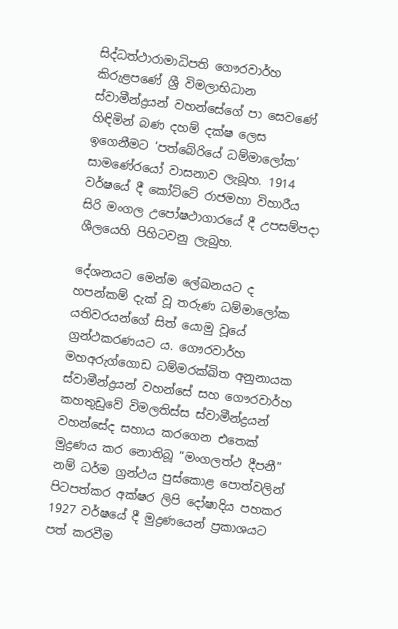සිද්ධත්ථාරාමාධිපති ගෞරවාර්හ කිරුළපණේ ශ්‍රී විමලාභිධාන ස්වාමීන්ද්‍රයන් වහන්සේගේ පා සෙවණේ හිඳිමින් බණ දහම් දක්ෂ ලෙස ඉගෙනීමට ‘පත්බේරියේ ධම්මාලෝක’ සාමණේරයෝ වාසනාව ලැබූහ. 1914 වර්ෂයේ දී කෝට්ටේ රාජමහා විහාරීය සිරි මංගල උපෝෂථාගාරයේ දී උපසම්පදා ශීලයෙහි පිහිටවනු ලැබුහ.

දේශනයට මෙන්ම ලේඛනයට ද හපන්කම් දැක් වූ තරුණ ධම්මාලෝක යතිවරයන්ගේ සිත් යොමු වූයේ ග්‍රන්ථකරණයට ය. ගෞරවාර්හ මහඅරුග්ගොඩ ධම්මරක්ඛිත අනුනායක ස්වාමීන්ද්‍රයන් වහන්සේ සහ ගෞරවාර්හ කහතුඩුවේ විමලතිස්ස ස්වාමීන්ද්‍රයන් වහන්සේද සහාය කරගෙන එතෙක් මුද්‍රණය කර නොතිබූ “මංගලත්ථ දීපනී” නම් ධර්ම ග්‍රන්ථය පුස්කොළ පොත්වලින් පිටපත්කර අක්ෂර ලිපි දෝෂාදිය පහකර 1927 වර්ෂයේ දී මුද්‍රණයෙන් ප්‍රකාශයට පත් කරවීම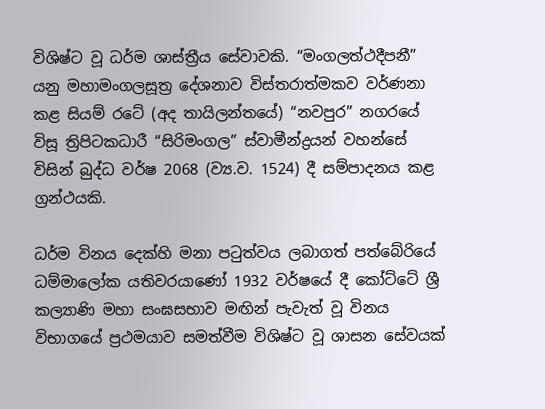විශිෂ්ට වූ ධර්ම ශාස්ත්‍රීය සේවාවකි. “මංගලත්ථදීපනී” යනු මහාමංගලසූත්‍ර දේශනාව විස්තරාත්මකව වර්ණනා කළ සියම් රටේ (අද තායිලන්තයේ) “නවපුර” නගරයේ විසූ ත්‍රිපිටකධාරී “සිරිමංගල” ස්වාමීන්ද්‍රයන් වහන්සේ විසින් බුද්ධ වර්ෂ 2068 (ව්‍ය.ව. 1524) දී සම්පාදනය කළ ග්‍රන්ථයකි.

ධර්ම විනය දෙක්හි මනා පටුත්වය ලබාගත් පත්බේරියේ ධම්මාලෝක යතිවරයාණෝ 1932 වර්ෂයේ දී කෝට්ටේ ශ්‍රී කල්‍යාණි මහා සංඝසභාව මඟින් පැවැත් වූ විනය විභාගයේ ප්‍රථමයාව සමත්වීම විශිෂ්ට වූ ශාසන සේවයක්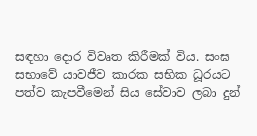සඳහා දොර විවෘත කිරීමක් විය. සංඝ සභාවේ යාවජීව කාරක සභික ධූරයට පත්ව කැපවීමෙන් සිය සේවාව ලබා දුන්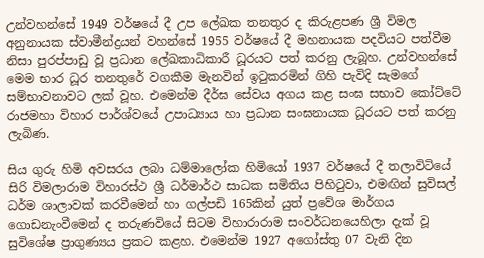උන්වහන්සේ 1949 වර්ෂයේ දී උප ලේඛක තනතුර ද කිරුළපණ ශ්‍රී විමල අනුනායක ස්වාමීන්ද්‍රයන් වහන්සේ 1955 වර්ෂයේ දී මහනායක පදවියට පත්වීම නිසා පුරප්පාඩු වූ ප්‍රධාන ලේඛකාධිකාරී ධූරයට පත් කරනු ලැබූහ. උන්වහන්සේ මෙම භාර ධූර තනතුරේ වගකීම මැනවින් ඉටුකරමින් ගිහි පැවිදි සැමගේ සම්භාවනාවට ලක් වූහ. එමෙන්ම දීර්ඝ සේවය අගය කළ සංඝ සභාව කෝට්ටේ රාජමහා විහාර පාර්ශ්වයේ උපාධ්‍යාය හා ප්‍රධාන සංඝනායක ධූරයට පත් කරනු ලැබිණ.

සිය ගුරු හිමි අවසරය ලබා ධම්මාලෝක හිමියෝ 1937 වර්ෂයේ දී තලාවිටියේ සිරි විමලාරාම විහාරස්ථ ශ්‍රී ධර්මාර්ථ සාධක සමිතිය පිහිටුවා, එමඟින් සුවිසල් ධර්ම ශාලාවක් කරවීමෙන් හා ගල්පඩි 165කින් යුත් ප්‍රවේශ මාර්ගය ගොඩනැංවීමෙන් ද තරුණවියේ සිටම විහාරාරාම සංවර්ධනයෙහිලා දැක් වූ සුවිශේෂ ප්‍රාගුණ්‍යය ප්‍රකට කළහ. එමෙන්ම 1927 අගෝස්තු 07 වැනි දින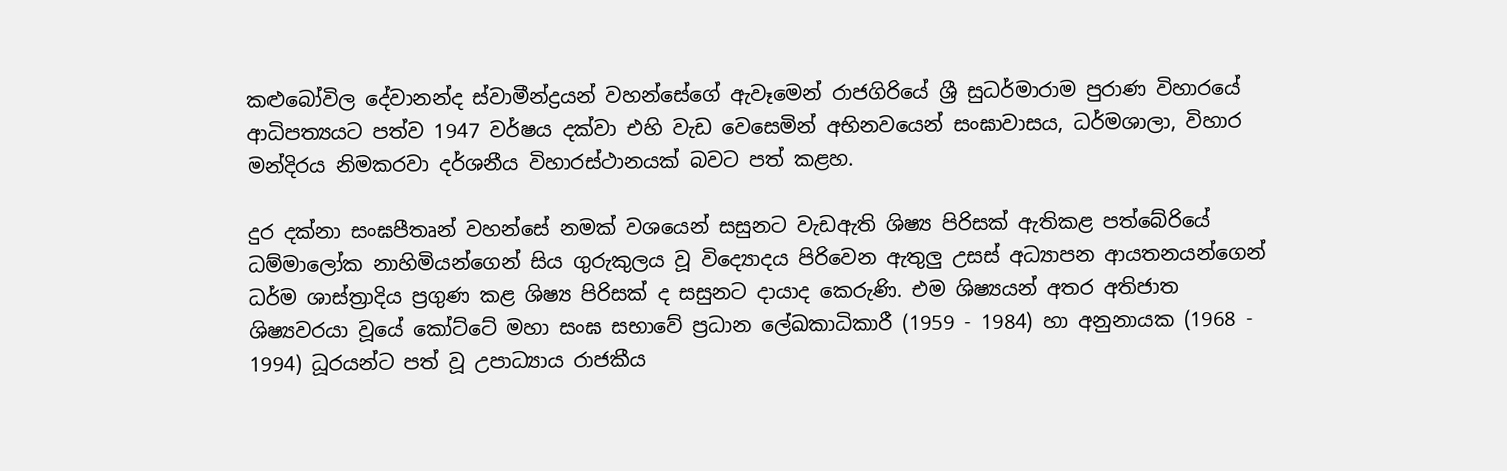කළුබෝවිල දේවානන්ද ස්වාමීන්ද්‍රයන් වහන්සේගේ ඇවෑමෙන් රාජගිරියේ ශ්‍රී සුධර්මාරාම පුරාණ විහාරයේ ආධිපත්‍යයට පත්ව 1947 වර්ෂය දක්වා එහි වැඩ වෙසෙමින් අභිනවයෙන් සංඝාවාසය, ධර්මශාලා, විහාර මන්දිරය නිමකරවා දර්ශනීය විහාරස්ථානයක් බවට පත් කළහ.

දුර දක්නා සංඝපීතෘන් වහන්සේ නමක් වශයෙන් සසුනට වැඩඇති ශිෂ්‍ය පිරිසක් ඇතිකළ පත්බේරියේ ධම්මාලෝක නාහිමියන්ගෙන් සිය ගුරුකුලය වූ විද්‍යොදය පිරිවෙන ඇතුලු උසස් අධ්‍යාපන ආයතනයන්ගෙන් ධර්ම ශාස්ත්‍රාදිය ප්‍රගුණ කළ ශිෂ්‍ය පිරිසක් ද සසුනට දායාද කෙරුණි. එම ශිෂ්‍යයන් අතර අතිජාත ශිෂ්‍යවරයා වූයේ කෝට්ටේ මහා සංඝ සභාවේ ප්‍රධාන ලේඛකාධිකාරී (1959 - 1984) හා අනුනායක (1968 - 1994) ධූරයන්ට පත් වූ උපාධ්‍යාය රාජකීය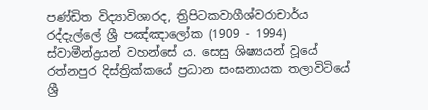පණ්ඩිත විද්‍යාවිශාරද, ත්‍රිපිටකවාගීශ්වරාචාර්ය රද්දැල්ලේ ශ්‍රී පඤ්ඤාලෝක (1909 - 1994) ස්වාමීන්ද්‍රයන් වහන්සේ ය. සෙසු ශිෂ්‍යයන් වූයේ රත්නපුර දිස්ත්‍රික්කයේ ප්‍රධාන සංඝනායක තලාවිටියේ ශ්‍රී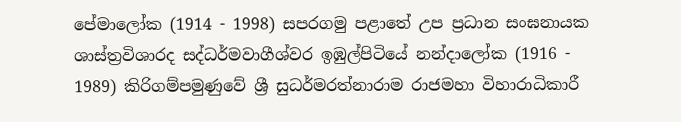පේමාලෝක (1914 - 1998) සපරගමු පළාතේ උප ප්‍රධාන සංඝනායක ශාස්ත්‍රවිශාරද සද්ධර්මවාගීශ්වර ඉඹුල්පිටියේ නන්දාලෝක (1916 - 1989) කිරිගම්පමුණුවේ ශ්‍රී සුධර්මරත්නාරාම රාජමහා විහාරාධිකාරී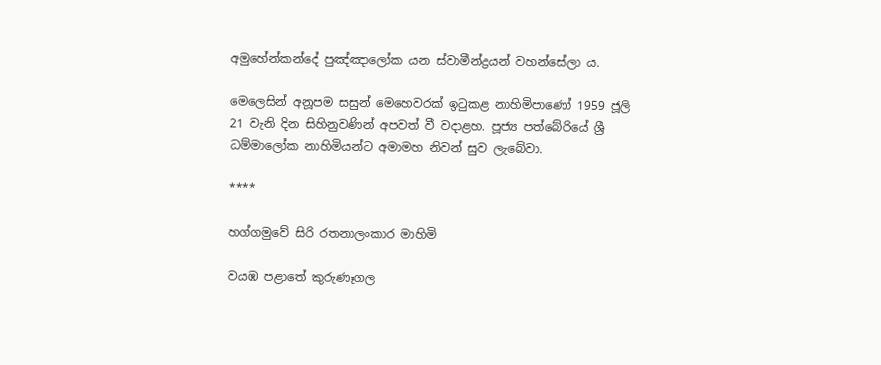අමුහේන්කන්දේ පුඤ්ඤාලෝක යන ස්වාමීන්ද්‍රයන් වහන්සේලා ය.

මෙලෙසින් අනූපම සසුන් මෙහෙවරක් ඉටුකළ නාහිමිපාණෝ 1959 ජූලි 21 වැනි දින සිහිනුවණින් අපවත් වී වදාළහ. පූජ්‍ය පත්බේරියේ ශ්‍රී ධම්මාලෝක නාහිමියන්ට අමාමහ නිවන් සුව ලැබේවා.

****

හග්ගමුවේ සිරි රතනාලංකාර මාහිමි

වයඹ පළාතේ කුරුණෑගල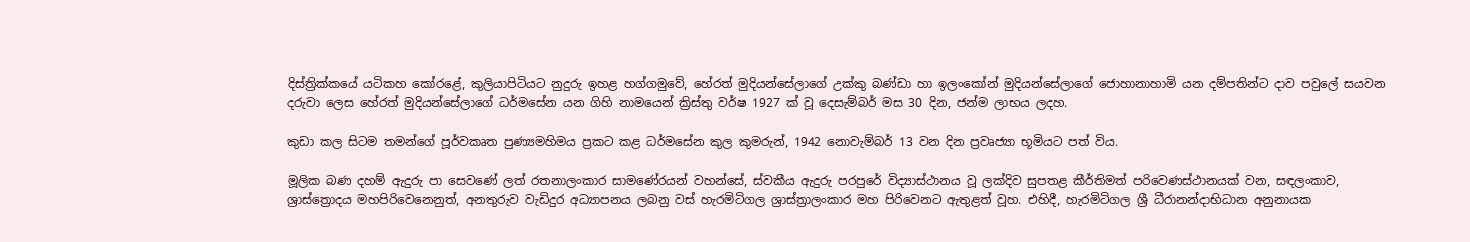දිස්ත්‍රික්කයේ යටිකහ කෝරළේ, කුලියාපිටියට නුදුරු ඉහළ හග්ගමුවේ, හේරත් මුදියන්සේලාගේ උක්කු බණ්ඩා හා ඉලංකෝන් මුදියන්සේලාගේ ජොහානාහාමි යන දම්පතින්ට දාව පවුලේ සයවන දරුවා ලෙස හේරත් මුදියන්සේලාගේ ධර්මසේන යන ගිහි නාමයෙන් ක්‍රිස්තු වර්ෂ 1927 ක් වූ දෙසැම්බර් මස 30 දින, ජන්ම ලාභය ලදහ.

කුඩා කල සිටම තමන්ගේ පූර්වකෘත පුණ්‍යමහිමය ප්‍රකට කළ ධර්මසේන කුල කුමරුන්, 1942 නොවැම්බර් 13 වන දින ප්‍රවෘජ්‍යා භූමියට පත් විය.

මූලික බණ දහම් ඇදුරු පා සෙවණේ ලත් රතනාලංකාර සාමණේරයන් වහන්සේ, ස්වකීය ඇදුරු පරපුරේ විද්‍යාස්ථානය වූ ලක්දිව සුපතළ කීර්තිමත් පරිවෙණස්ථානයක් වන, සඳලංකාව, ශ්‍රාස්ත්‍රොදය මහපිරිවෙනෙනුත්, අනතුරුව වැඩිදුර අධ්‍යාපනය ලබනු වස් හැරමිටිගල ශ්‍රාස්ත්‍රාලංකාර මහ පිරිවෙනට ඇතුළත් වූහ. එහිදී, හැරමිටිගල ශ්‍රී ධීරානන්දාභිධාන අනුනායක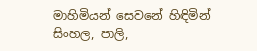මාහිමියන් සෙවනේ හිඳිමින් සිංහල, පාලි,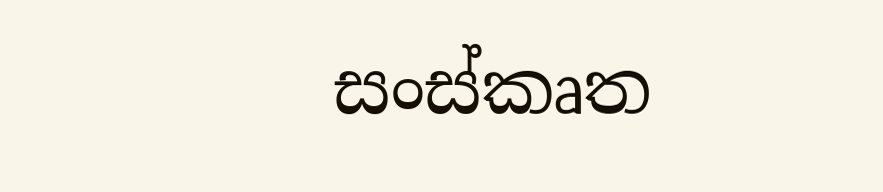සංස්කෘත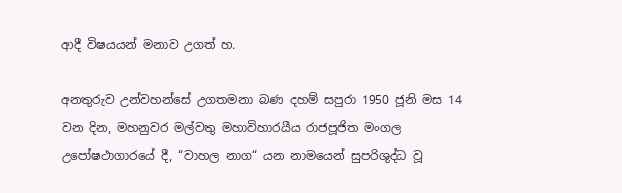ආදී විෂයයන් මනාව උගත් හ.

අනතුරුව උන්වහන්සේ උගතමනා බණ දහම් සපුරා 1950 ජූනි මස 14 වන දින, මහනුවර මල්වතු මහාවිහාරයීය රාජපූජිත මංගල උපෝෂථාගාරයේ දී, “වාහල නාග“ යන නාමයෙන් සුපරිශුද්ධ වූ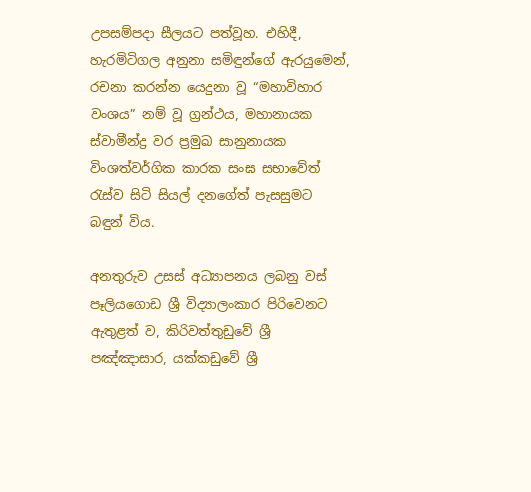උපසම්පදා සීලයට පත්වූහ. එහිදී, හැරමිටිගල අනුනා සමිඳුන්ගේ ඇරයුමෙන්, රචනා කරන්න යෙදුනා වූ “මහාවිහාර වංශය” නම් වූ ග්‍රන්ථය, මහානායක ස්වාමීන්ද්‍ර වර ප්‍රමුඛ සානුනායක විංශත්වර්ගික කාරක සංඝ සභාවේත් රැස්ව සිටි සියල් දනගේත් පැසසුමට බඳුන් විය.

අනතුරුව උසස් අධ්‍යාපනය ලබනු වස් පෑලියගොඩ ශ්‍රී විද්‍යාලංකාර පිරිවෙනට ඇතුළත් ව, කිරිවත්තුඩුවේ ශ්‍රී පඤ්ඤාසාර, යක්කඩුවේ ශ්‍රී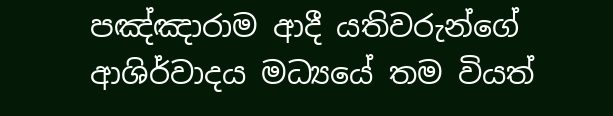පඤ්ඤාරාම ආදී යතිවරුන්ගේ ආශිර්වාදය මධ්‍යයේ තම වියත්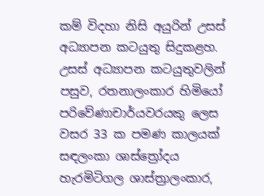කම් විදහා නිසි අයුරින් උසස් අධ්‍යාපන කටයුතු සිදුකළහ. උසස් අධ්‍යාපන කටයුතුවලින් පසුව, රතනාලංකාර හිමියෝ පරිවේණාචාර්යවරයකු ලෙස වසර 33 ක පමණ කාලයක් සඳලංකා ශාස්ත්‍රෝදය හැරමිටිගල ශාස්ත්‍රාලංකාර,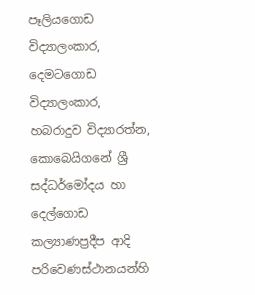පෑලියගොඩ විද්‍යාලංකාර, දෙමටගොඩ විද්‍යාලංකාර, හබරාදුව විද්‍යාරත්න, කොබෙයිගනේ ශ්‍රී සද්ධර්මෝදය හා දෙල්ගොඩ කල්‍යාණප්‍රදීප ආදි පරිවෙණස්ථානයන්හි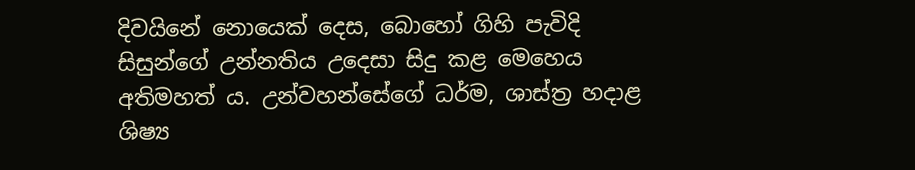දිවයිනේ නොයෙක් දෙස, බොහෝ ගිහි පැවිදි සිසුන්ගේ උන්නතිය උදෙසා සිදු කළ මෙහෙය අතිමහත් ය. උන්වහන්සේගේ ධර්ම, ශාස්ත්‍ර හදාළ ශිෂ්‍ය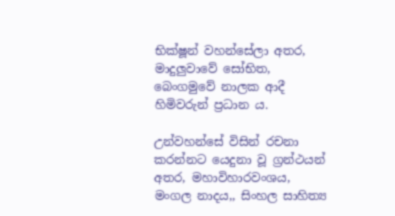භික්ෂූන් වහන්සේලා අතර, මාදුලුවාවේ සෝභිත, බෙංගමුවේ නාලක ආදී හිමිවරුන් ප්‍රධාන ය.

උන්වහන්සේ විසින් රචනා කරන්නට යෙදුනා වූ ග්‍රන්ථයන් අතර, මහාවිහාරවංශය, මංගල නාදය,, සිංහල සාහිත්‍ය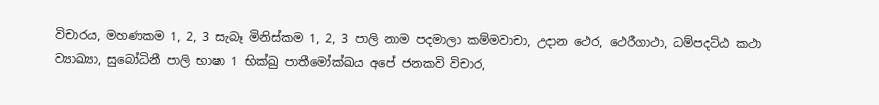විචාරය, මහණකම 1, 2, 3 සැබෑ මිනිස්කම 1, 2, 3 පාලි නාම පදමාලා කම්මවාචා, උදාන ථෙර, ථෙරීගාථා, ධම්පදට්ඨ කථා ව්‍යාඛ්‍යා, සුබෝධිනී පාලි භාෂා 1 භික්ඛු පාතීමෝක්ඛය අපේ ජනකවි විචාර,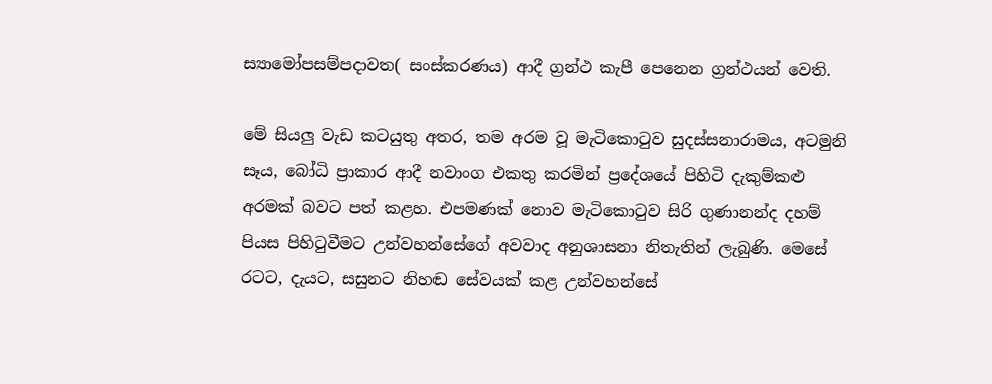ස්‍යාමෝපසම්පදාවත( සංස්කරණය) ආදී ග්‍රන්ථ කැපී පෙනෙන ග්‍රන්ථයන් වෙති.

මේ සියලු වැඩ කටයුතු අතර, තම අරම වූ මැටිකොටුව සුදස්සනාරාමය, අටමුනි සෑය, බෝධි ප්‍රාකාර ආදී නවාංග එකතු කරමින් ප්‍රදේශයේ පිහිටි දැකුම්කළු අරමක් බවට පත් කළහ. එපමණක් නොව මැටිකොටුව සිරි ගුණානන්ද දහම් පියස පිහිටුවීමට උන්වහන්සේගේ අවවාද අනුශාසනා නිතැතින් ලැබුණි. මෙසේ රටට, දැයට, සසුනට නිහඬ සේවයක් කළ උන්වහන්සේ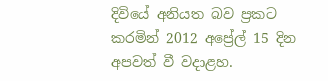දිවියේ අනියත බව ප්‍රකට කරමින් 2012 අප්‍රේල් 15 දින අපවත් වී වදාළහ.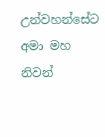උන්වහන්සේට අමා මහ නිවන්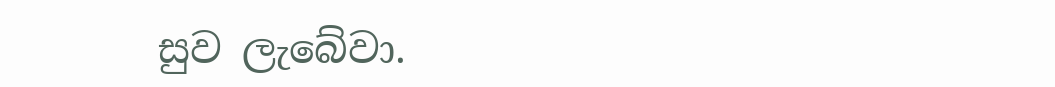සුව ලැබේවා.